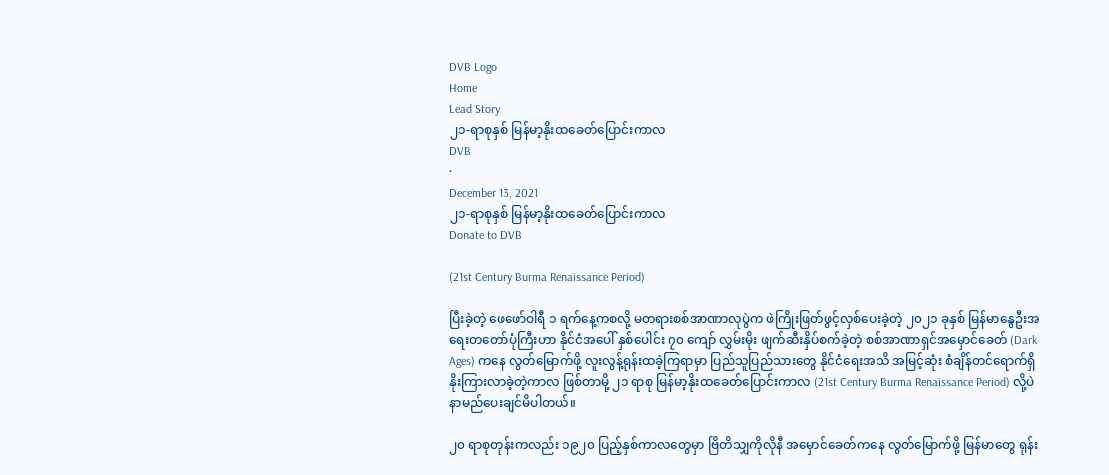DVB Logo
Home
Lead Story
၂၁-ရာစုနှစ် မြန်မာ့‌နိုးထခေတ်ပြောင်းကာလ
DVB
·
December 13, 2021
၂၁-ရာစုနှစ် မြန်မာ့‌နိုးထခေတ်ပြောင်းကာလ
Donate to DVB

(21st Century Burma Renaissance Period)

ပြီးခဲ့တဲ့ ဖေဖော်ဝါရီ ၁ ရက်နေ့ကစလို့ မတရားစစ်အာဏာလုပွဲက ဖဲကြိုးဖြတ်ဖွင့်လှစ်‌ပေးခဲ့တဲ့ ၂၀၂၁ ခုနှစ် မြန်မာ‌နွေဦးအရေးတတော်ပုံကြီးဟာ နိုင်ငံအပေါ် နှစ်ပေါင်း ၇၀ ကျော် လွှမ်းမိုး ဖျက်ဆီးနှိပ်စက်ခဲ့တဲ့ စစ်အာဏာရှင်အမှောင်ခေတ် (Dark Ages) ကနေ လွတ်မြောက်ဖို့ လူးလွန့်ရုန်းထခဲ့ကြရာမှာ ပြည်သူပြည်သားတွေ နိုင်ငံရေးအသိ အမြင့်ဆုံး စံချိန်တင်ရောက်ရှိ နိုးကြားလာခဲ့တဲ့ကာလ ဖြစ်တာမို့ ၂၁ ရာစု မြန်မာ့နိုးထခေတ်ပြောင်းကာလ (21st Century Burma Renaissance Period) လို့ပဲ နာမည်ပေးချင်မိပါတယ်။

၂၀ ရာစုတုန်းကလည်း ၁၉၂၀ ပြည့်နှစ်ကာလတွေမှာ ဗြိတိသျှကိုလိုနီ အမှောင်ခေတ်ကနေ လွတ်မြောက်ဖို့ မြန်မာတွေ ရုန်း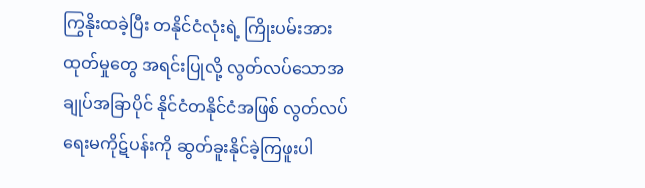ကြွနိုးထခဲ့ပြီး တနိုင်ငံလုံးရဲ့ ကြိုးပမ်းအားထုတ်မှုတွေ အရင်းပြုလို့ လွတ်လပ်သောအချုပ်အခြာပိုင် နိုင်ငံတနိုင်ငံအဖြစ် လွတ်လပ်ရေးမကိုဋ်ပန်းကို ဆွတ်ခူးနိုင်ခဲ့ကြဖူးပါ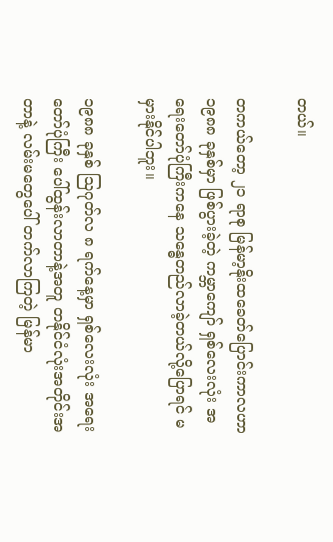တယ်။

တကယ်တော့ ၂၁ ရာစု မြန်မာ့‌နိုးထခေတ်ပြောင်းကာလဟာ ၁၉၈၈ ခုနှစ်မှာ ဖြစ်ပွားခဲ့တဲ့ ကမ္ဘာကျော် ရှစ်လေးလုံး အရေးတော်ပုံကြီးက‌နေ သန္ဓေတည်လာခဲ့တယ်လို့ပြောရင် မမှားနိုင်ပါဘူး။

၁၉၈၈ ခုနှစ် ဩဂုတ်လ ၈ ရက်နေ့မှာ ရှစ်လေးလုံး အရေးတော်ပုံကြီး ပေါ်ထွန်းလာတာနဲ့အတူ တနိုင်ငံလုံးအတိုင်းအတာနဲ့ လမ်း‌မတွေပေါ် တက်လာကြတဲ့ မြန်မာ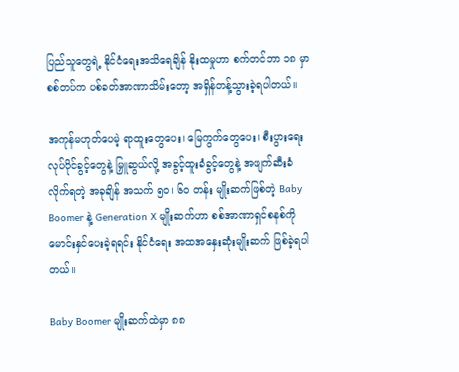ပြည်သူတွေရဲ့ နိုင်ငံ‌ရေးအသိရေချိန် နိုးထမှုဟာ စက်တင်ဘာ ၁၈ မှာ စစ်တပ်က ပစ်ခတ်အာဏာသိမ်းတော့ အရှိန်တန့်သွားခဲ့ရပါတယ်။

အကုန်မဟုတ်ပေမဲ့ ရာထူးတွေပေး၊ မြေကွက်တွေပေး၊ စီးပွားရေးလုပ်ပိုင်ခွင့်တွေနဲ့ မြှူဆွယ်လို့ အခွင့်ထူးခံခွင့်တွေနဲ့ အဖျက်ဆီးခံလိုက်ရတဲ့ အခုချိန် အသက် ၅၀၊ ၆၀ တန်း မျိုးဆက်ဖြစ်တဲ့ Baby Boomer နဲ့ Generation X မျိုးဆက်ဟာ စစ်အာဏာရှင်စနစ်ကို မောင်းနှင်ပေးခဲ့ရရင်း နိုင်ငံရေး အထအနှေးဆုံးမျိုးဆက် ဖြစ်ခဲ့ရပါတယ်။

Baby Boomer မျိုးဆက်ထဲမှာ ၈၈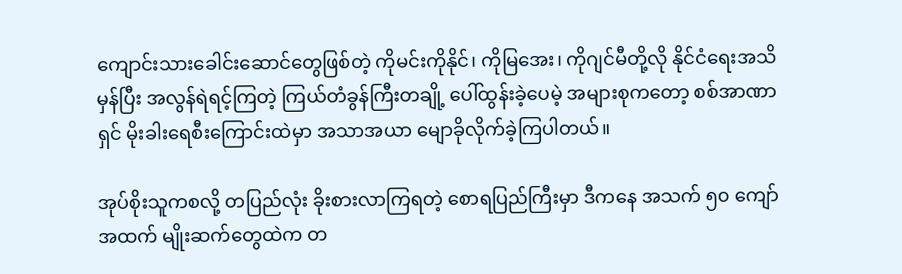ကျောင်းသားခေါင်းဆောင်တွေဖြစ်တဲ့ ကိုမင်းကိုနိုင်၊ ကိုမြအေး၊ ကိုဂျင်မီတို့လို နိုင်ငံရေးအသိမှန်ပြီး အလွန်ရဲရင့်ကြတဲ့ ကြယ်တံခွန်ကြီးတချို့ ပေါ်ထွန်းခဲ့ပေမဲ့ အများစုကတော့ စစ်အာဏာရှင် မိုးခါးရေစီးကြောင်းထဲမှာ အသာအယာ မျောခိုလိုက်ခဲ့ကြပါတယ်။

အုပ်စိုးသူကစလို့ တပြည်လုံး ခိုးစားလာကြရတဲ့ စောရပြည်ကြီးမှာ ဒီကနေ အသက် ၅၀ ကျော်အထက် မျိုးဆက်တွေထဲက တ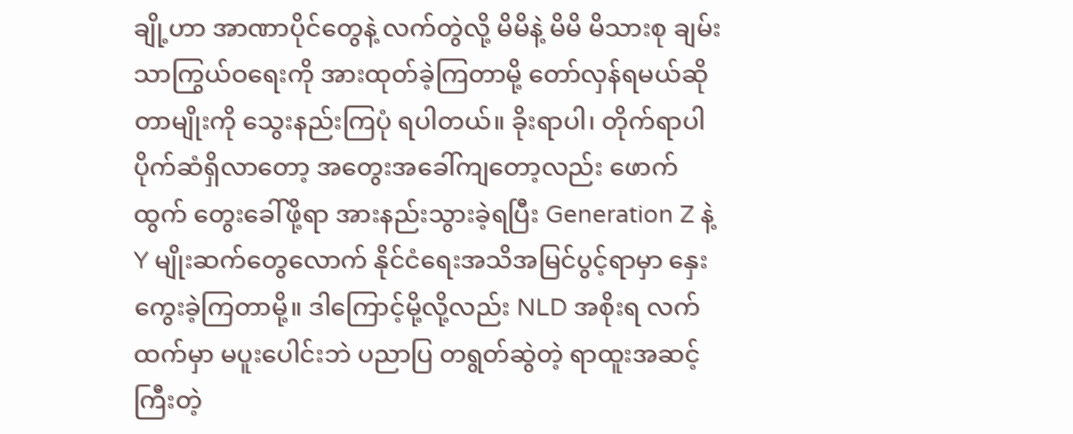ချို့ဟာ အာဏာပိုင်တွေနဲ့ လက်တွဲလို့ မိမိနဲ့ မိမိ မိသားစု ချမ်းသာကြွယ်ဝရေးကို အားထုတ်ခဲ့ကြတာမို့ တော်လှန်ရမယ်ဆိုတာမျိုးကို သွေးနည်းကြပုံ ရပါတယ်။ ခိုးရာပါ၊ တိုက်ရာပါ ပိုက်ဆံရှိလာ‌တော့ အတွေးအခေါ်ကျတော့လည်း ဖောက်ထွက် တွေးခေါ်ဖို့ရာ အားနည်းသွားခဲ့ရပြီး Generation Z နဲ့ Y မျိုးဆက်တွေလောက် နိုင်ငံရေးအသိအမြင်ပွင့်ရာမှာ နှေးကွေးခဲ့ကြတာမို့။ ဒါကြောင့်မို့လို့လည်း NLD အစိုးရ လက်ထက်မှာ မပူးပေါင်းဘဲ ပညာပြ တရွတ်ဆွဲတဲ့ ရာထူးအဆင့်ကြီးတဲ့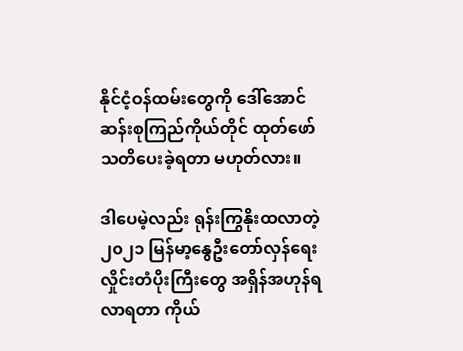နိုင်ငံ့ဝန်ထမ်းတွေကို ဒေါ်အောင်ဆန်းစုကြည်ကိုယ်တိုင် ထုတ်ဖော်သတိပေးခဲ့ရတာ မဟုတ်လား။

ဒါပေမဲ့လည်း ရုန်းကြွနိုးထလာတဲ့ ၂၀၂၁ မြန်မာ့နွေဦးတော်လှန်ရေး လှိုင်းတံပိုးကြီးတွေ အရှိန်အဟုန်ရလာရတာ ကိုယ်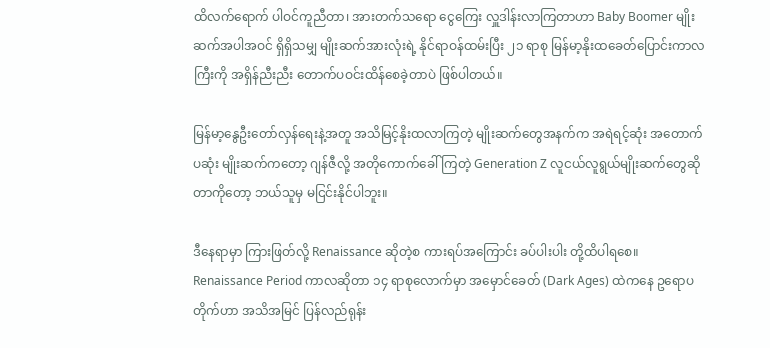ထိလက်ရောက် ပါဝင်ကူညီတာ၊ အားတက်သရော ငွေကြေး လှူဒါန်းလာကြတာဟာ Baby Boomer မျိုးဆက်အပါအဝင် ရှိရှိသမျှ မျိုးဆက်အားလုံးရဲ့ နိုင်ရာဝန်ထမ်းပြီး ၂၁ ရာစု မြန်မာ့‌နိုးထခေတ်ပြောင်းကာလကြီးကို အရှိန်ညီးညီး တောက်ပဝင်းထိန်စေခဲ့တာပဲ ဖြစ်ပါတယ်။

မြန်မာ့နွေဦးတော်လှန်ရေးနဲ့အတူ အသိမြင့်နိုးထလာကြတဲ့ မျိုးဆက်တွေအနက်က အရဲရင့်ဆုံး အတောက်ပဆုံး မျိုးဆက်ကတော့ ဂျန်ဇီလို့ အတိုကောက်ခေါ်ကြတဲ့ Generation Z လူငယ်လူရွယ်မျိုးဆက်တွေဆိုတာကိုတော့ ဘယ်သူမှ မငြင်းနိုင်ပါဘူး။

ဒီနေရာမှာ ကြားဖြတ်လို့ Renaissance ဆိုတဲ့စ ကားရပ်အကြောင်း ခပ်ပါးပါး တို့ထိပါရစေ။  Renaissance Period ကာလဆိုတာ ၁၄ ရာစုလောက်မှာ အမှောင်ခေတ် (Dark Ages) ထဲကနေ ဥ‌ရောပတိုက်ဟာ အသိအမြင် ပြန်လည်ရုန်း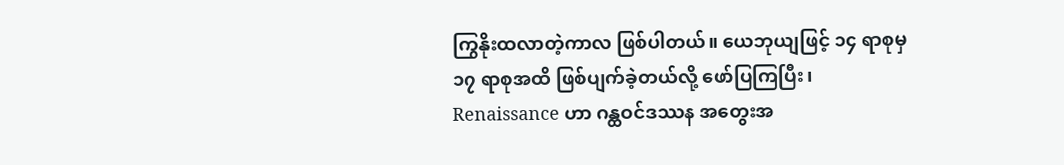ကြွနိုးထလာတဲ့ကာလ ဖြစ်ပါတယ်။ ယေဘုယျဖြင့် ၁၄ ရာစုမှ ၁၇ ရာစုအထိ ဖြစ်ပျက်ခဲ့တယ်လို့ ဖော်ပြကြပြီး၊ Renaissance ဟာ ဂန္ထဝင်ဒဿန အတွေးအ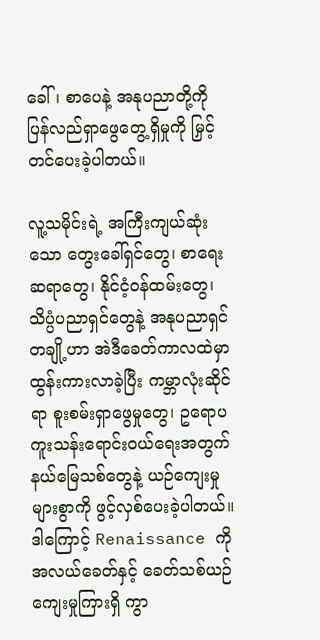ခေါ်၊ စာပေနဲ့ အနုပညာတို့ကို ပြန်လည်ရှာဖွေတွေ့ရှိမှုကို မြှင့်တင်ပေးခဲ့ပါတယ်။

လူ့သမိုင်းရဲ့ အကြီးကျယ်ဆုံးသော တွေးခေါ်ရှင်‌တွေ၊ စာရေးဆရာ‌တွေ၊ နိုင်ငံ့ဝန်ထမ်းတွေ၊ သိပ္ပံပညာရှင်‌တွေနဲ့ အနုပညာရှင်တချို့ဟာ အဲဒီခေတ်ကာလထဲမှာ ထွန်းကားလာခဲ့ပြီး ကမ္ဘာလုံးဆိုင်ရာ စူးစမ်းရှာဖွေမှုတွေ၊ ဥရောပကူးသန်းရောင်းဝယ်ရေးအတွက် နယ်မြေသစ်‌တွေနဲ့ ယဉ်ကျေးမှုများစွာကို ဖွင့်လှစ်ပေးခဲ့ပါတယ်။ ဒါကြောင့် Renaissance ကို အလယ်ခေတ်နှင့် ခေတ်သစ်ယဉ်ကျေးမှုကြားရှိ ကွာ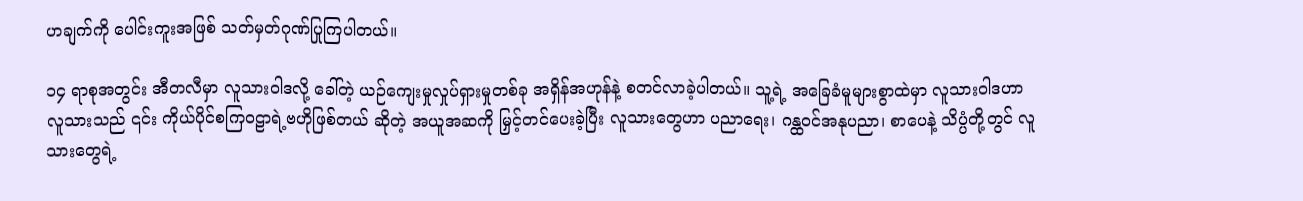ဟချက်ကို ပေါင်းကူးအဖြစ် သတ်မှတ်ဂုဏ်ပြုကြပါတယ်။

၁၄ ရာစုအတွင်း အီတလီမှာ လူသားဝါဒလို့‌ ခေါ်တဲ့ ယဉ်ကျေးမှုလှုပ်ရှားမှုတစ်ခု အရှိန်အဟုန်နဲ့ စတင်လာခဲ့ပါတယ်။ သူ့ရဲ့ အခြေခံမူများစွာထဲမှာ လူသားဝါဒဟာ လူသားသည် ၎င်း ကိုယ်ပိုင်စကြဝဠာရဲ့ဗဟိုဖြစ်တယ် ဆိုတဲ့ အယူအဆကို မြှင့်တင်ပေးခဲ့ပြီး လူသားတွေဟာ ပညာရေး၊ ဂန္ထဝင်အနုပညာ၊ စာပေနဲ့ သိပ္ပံတို့တွင် လူသားတွေရဲ့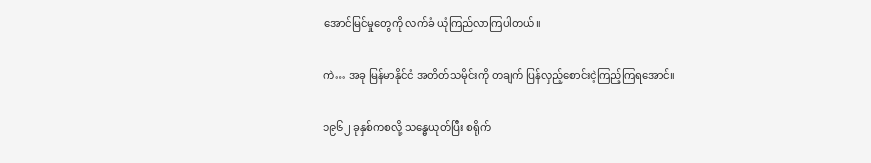အောင်မြင်မှု‌တွေကို လက်ခံ ယုံကြည်လာကြပါတယ်။

ကဲ… အခု မြန်မာနိုင်ငံ အတိတ်သမိုင်းကို တချက် ပြန်လှည့်‌စောင်းငဲ့ကြည့်ကြရအောင်။

၁၉၆၂ ခုနှစ်ကစလို့ သန္ဓေယုတ်ပြီး စရိုက်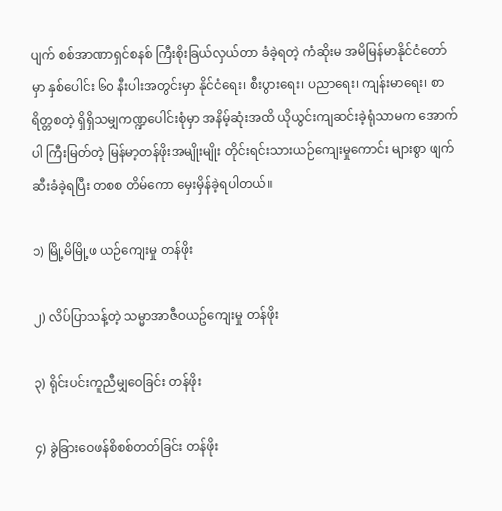ပျက် စစ်အာဏာရှင်စနစ် ကြီးစိုးခြယ်လှယ်တာ ခံခဲ့ရတဲ့ ကံဆိုးမ အမိမြန်မာနိုင်ငံတော်မှာ နှစ်ပေါင်း ၆၀ နီးပါးအတွင်းမှာ နိုင်ငံရေး၊ စီးပွားရေး၊ ပညာရေး၊ ကျန်းမာ‌ရေး၊ စာရိတ္တစတဲ့ ရှိရှိသမျှကဏ္ဍပေါင်းစုံမှာ အနိမ့်ဆုံးအထိ ယိုယွင်းကျဆင်းခဲ့ရုံသာမက အောက်ပါ ကြီးမြတ်တဲ့ မြန်မာ့တန်ဖိုးအမျိုးမျိုး တိုင်းရင်းသားယဉ်ကျေးမှုကောင်း များစွာ ဖျက်ဆီးခံခဲ့ရပြီး တစစ တိမ်ကော မှေးမှိန်ခဲ့ရပါတယ်။

၁) မြို့မိမြို့ဖ ယဉ်ကျေးမှု တန်ဖိုး

၂) လိပ်ပြာသန့်တဲ့ သမ္မာအာဇီဝယဥ်‌ကျေးမှု တန်ဖိုး

၃) ရိုင်းပင်းကူညီမျှဝေခြင်း တန်ဖိုး

၄) ခွဲခြားဝေဖန်စိစစ်တတ်ခြင်း တန်ဖိုး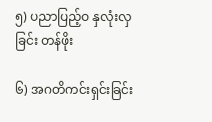၅) ပညာပြည့်ဝ နှလုံးလှခြင်း တန်ဖိုး

၆) အဂတိကင်းရှင်းခြင်း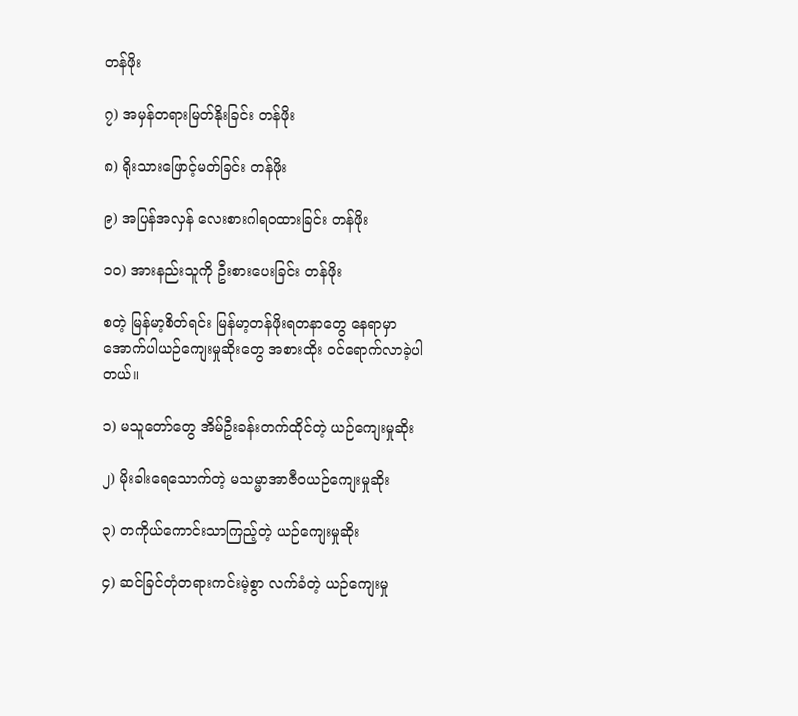တန်ဖိုး

၇) အမှန်တရားမြတ်နိုးခြင်း တန်ဖိုး

၈) ရိုးသားဖြောင့်မတ်ခြင်း တန်ဖိုး

၉) အပြန်အလှန် လေးစားဂါရဝထားခြင်း တန်ဖိုး

၁၀) အားနည်းသူကို ဦးစားပေးခြင်း တန်ဖိုး

စတဲ့ မြန်မာ့စိတ်ရင်း မြန်မာ့တန်ဖိုးရတနာတွေ နေရာမှာ အောက်ပါယဉ်ကျေးမှုဆိုးတွေ အစားထိုး ဝင်ရောက်လာခဲ့ပါတယ်။

၁) မသူတော်တွေ အိမ်ဦးခန်းတက်ထိုင်တဲ့ ယဉ်ကျေးမှုဆိုး

၂) မိုးခါးရေသောက်တဲ့ မသမ္မာအာဇီဝယဉ်ကျေးမှုဆိုး

၃) တကိုယ်ကောင်းသာကြည့်တဲ့ ယဉ်ကျေးမှုဆိုး

၄) ဆင်ခြင်တုံတရားကင်းမဲ့စွာ လက်ခံတဲ့ ယဉ်ကျေးမှု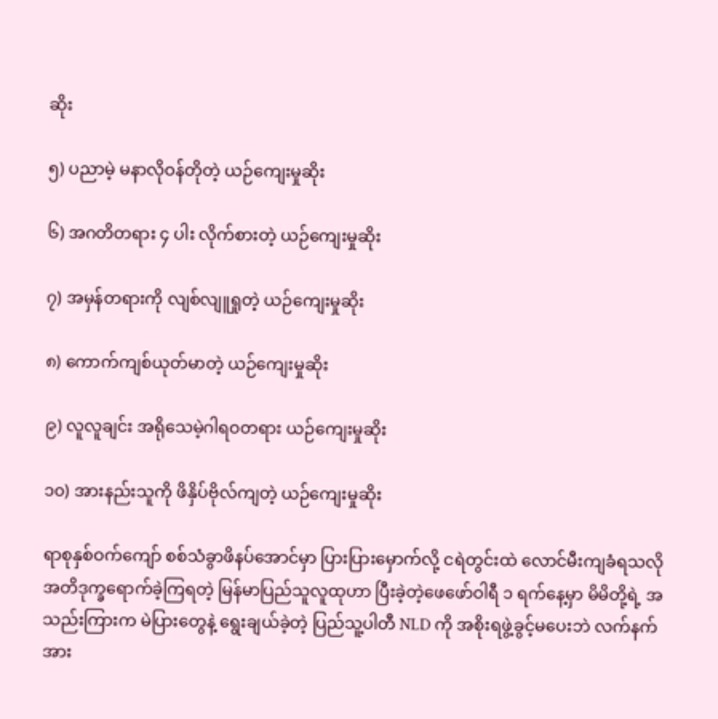ဆိုး

၅) ပညာမဲ့ မနာလိုဝန်တိုတဲ့ ယဉ်ကျေးမှုဆိုး

၆) အဂတိတရား ၄ ပါး လိုက်စားတဲ့ ယဉ်ကျေးမှုဆိုး

၇) အမှန်တရားကို လျစ်လျူရှုတဲ့ ယဉ်ကျေးမှုဆိုး

၈) ကောက်ကျစ်ယုတ်မာတဲ့ ယဉ်ကျေးမှုဆိုး

၉) လူလူချင်း အရိုသေမဲ့ဂါရဝတရား ယဉ်ကျေးမှုဆိုး

၁၀) အားနည်းသူကို ဖိနှိပ်ဗိုလ်ကျတဲ့ ယဉ်ကျေးမှုဆိုး

ရာစုနှစ်ဝက်ကျော် စစ်သံခွာဖိနပ်အောင်မှာ ပြားပြားမှောက်လို့ ငရဲတွင်းထဲ လောင်မီးကျခံရသလို အတိဒုက္ခရောက်ခဲ့ကြရတဲ့ မြန်မာပြည်သူလူထုဟာ ပြီးခဲ့တဲ့ဖေဖော်ဝါရီ ၁ ရက်နေ့မှာ မိမိတို့ရဲ့ အသည်းကြားက မဲပြားတွေနဲ့ ရွေးချယ်ခဲ့တဲ့ ပြည်သူ့ပါတီ NLD ကို အစိုးရဖွဲ့ခွင့်မပေးဘဲ လက်နက်အား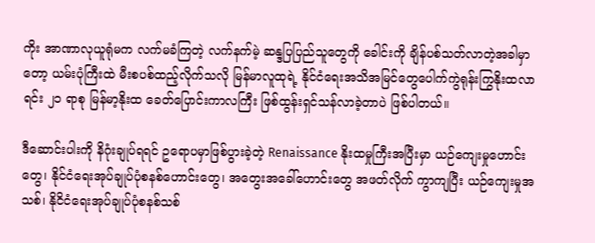ကိုး အာဏာလုယူရုံမက လက်မခံကြတဲ့ လက်နက်မဲ့ ဆန္ဒပြပြည်သူတွေကို ခေါင်းကို ချိန်ပစ်သတ်လာတဲ့အခါမှာတော့ ယမ်းပုံကြီးထဲ မီးစပစ်ထည့်လိုက်သလို မြန်မာလူထုရဲ့ နိုင်ငံရေးအသိအမြင်တွေပေါက်ကွဲရုန်းကြွနိုးထလာရင်း ၂၁ ရာစု မြန်မာ့‌နိုးထ ခေတ်ပြောင်းကာလကြီး ဖြစ်ထွန်းရှင်သန်လာခဲ့တာပဲ ဖြစ်ပါတယ်။

ဒီဆောင်းပါးကို နိဂုံးချုပ်ရရင် ဥရောပမှာဖြစ်ပွားခဲ့တဲ့ Renaissance နိုးထမှုကြီးအပြီးမှာ ယဉ်ကျေးမှုဟောင်းတွေ၊ နိုင်ငံရေးအုပ်ချုပ်ပုံစနစ်ဟောင်းတွေ၊ အတွေးအခေါ်ဟောင်းတွေ အဖတ်လိုက် ကွာကျပြီး ယဉ်ကျေးမှုအသစ်၊ နိုငိငံရေးအုပ်ချုပ်ပုံစနစ်သစ်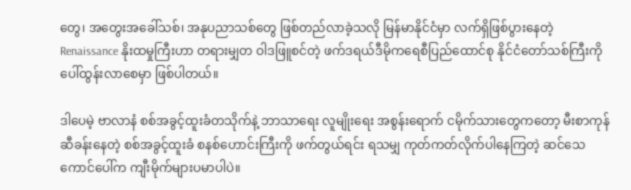တွေ၊ အတွေးအခေါ်သစ်၊ အနုပညာသစ်တွေ ဖြစ်တည်လာခဲ့သလို မြန်မာနိုင်ငံမှာ လက်ရှိဖြစ်ပွားနေတဲ့ Renaissance နိုးထမှုကြီးဟာ တရားမျှတ ဝါဒဖြူစင်တဲ့ ဖက်ဒရယ်ဒီမိုကရေစီပြည်ထောင်စု နိုင်ငံတော်သစ်ကြီးကို ပေါ်ထွန်းလာစေမှာ ဖြစ်ပါတယ်။

ဒါပေမဲ့ ဗာလာနံ စစ်အခွင့်ထူးခံတသိုက်နဲ့ ဘာသာရေး လူမျိုးရေး အစွန်းရောက် ငမိုက်သားတွေကတော့ မီးစာကုန်ဆီခန်းနေတဲ့ စစ်အခွင့်ထူးခံ စနစ်ဟောင်းကြီးကို ဖက်တွယ်ရင်း ရသမျှ ကုတ်ကတ်လိုက်ပါနေကြတဲ့ ဆင်သေကောင်ပေါ်က ကျီးမိုက်များပမာပါပဲ။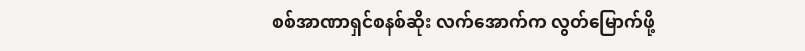စစ်အာဏာရှင်စနစ်ဆိုး လက်အောက်က လွတ်မြောက်ဖို့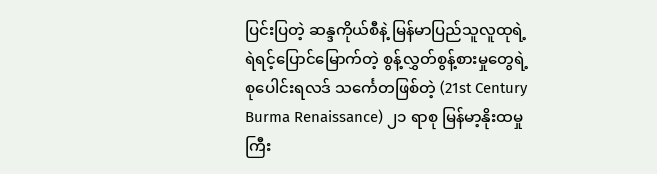ပြင်းပြတဲ့ ဆန္ဒကိုယ်စီနဲ့ မြန်မာပြည်သူလူထုရဲ့ ရဲရင့်ပြောင်မြောက်တဲ့ စွန့်လွှတ်စွန့်စားမှုတွေရဲ့ စု‌ပေါင်းရလဒ် သင်္ကေတဖြစ်တဲ့ (21st Century Burma Renaissance) ၂၁ ရာစု မြန်မာ့နိုးထမှုကြီး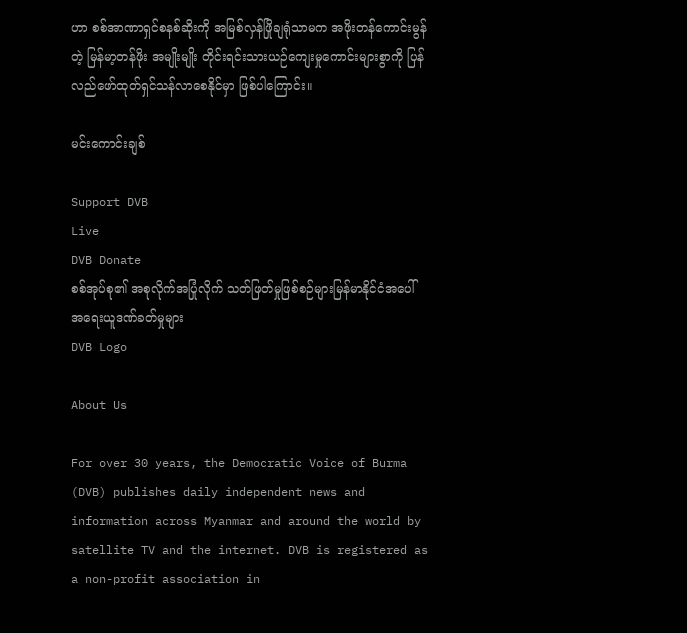ဟာ စစ်အာဏာရှင်စနစ်ဆိုးကို အမြစ်လှန်ဖြိုချရုံသာမက အဖိုးတန်ကောင်းမွန်တဲ့ မြန်မာ့တန်ဖိုး အမျိုးမျိုး တိုင်းရင်းသားယဉ်ကျေးမှုကောင်းများစွာကို ပြန်လည်ဖော်ထုတ်ရှင်သန်လာစေနိုင်မှာ ဖြစ်ပါကြောင်း။

မင်းကောင်းချစ်

Support DVB
Live
DVB Donate
စစ်အုပ်စု၏ အစုလိုက်အပြုံလိုက် သတ်ဖြတ်မှုဖြစ်စဉ်များမြန်မာနိုင်ငံအပေါ် အရေးယူဒဏ်ခတ်မှုများ
DVB Logo

About Us

For over 30 years, the Democratic Voice of Burma (DVB) publishes daily independent news and information across Myanmar and around the world by satellite TV and the internet. DVB is registered as a non-profit association in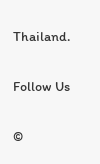Thailand.

Follow Us

©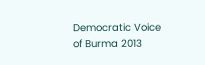Democratic Voice of Burma 2013